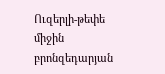Ուզերլի-թեփե միջին բրոնզեդարյան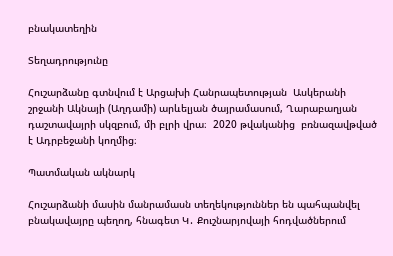բնակատեղին

Տեղադրությունը

Հուշարձանը գտնվում է Արցախի Հանրապետության  Ասկերանի շրջանի Ակնայի (Աղդամի) արևելյան ծայրամասում, Ղարաբաղյան դաշտավայրի սկզբում, մի բլրի վրա։  2020 թվականից  բռնազավթված է Ադրբեջանի կողմից։

Պատմական ակնարկ

Հուշարձանի մասին մանրամասն տեղեկություններ են պահպանվել բնակավայրը պեղող, հնագետ Կ․ Քուշնարյովայի հոդվածներում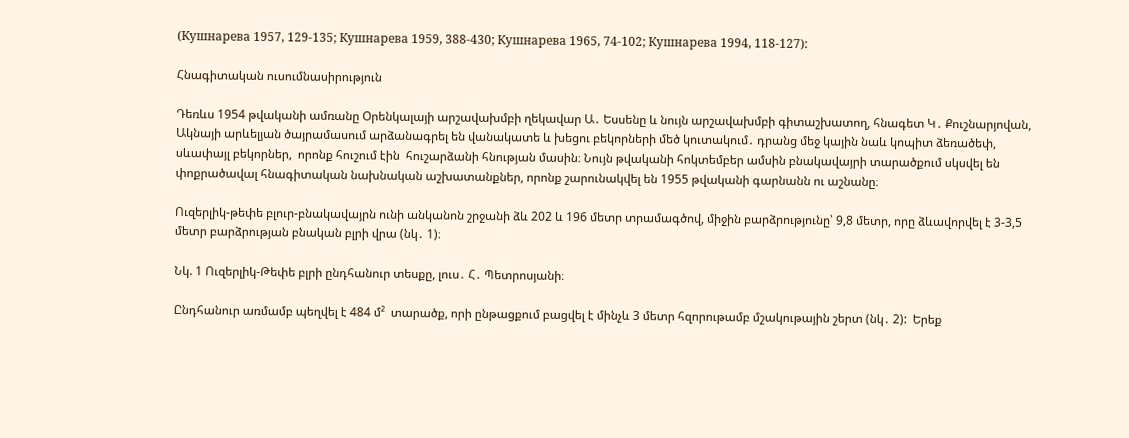(Кушнарева 1957, 129-135; Кушнарева 1959, 388-430; Кушнарева 1965, 74-102; Кушнарева 1994, 118-127):

Հնագիտական ուսումնասիրություն

Դեռևս 1954 թվականի ամռանը Օրենկալայի արշավախմբի ղեկավար Ա․ Եսսենը և նույն արշավախմբի գիտաշխատող, հնագետ Կ․ Քուշնարյովան, Ակնայի արևելյան ծայրամասում արձանագրել են վանակատե և խեցու բեկորների մեծ կուտակում․ դրանց մեջ կային նաև կոպիտ ձեռածեփ, սևափայլ բեկորներ,  որոնք հուշում էին  հուշարձանի հնության մասին։ Նույն թվականի հոկտեմբեր ամսին բնակավայրի տարածքում սկսվել են փոքրածավալ հնագիտական նախնական աշխատանքներ, որոնք շարունակվել են 1955 թվականի գարնանն ու աշնանը։

Ուզերլիկ-թեփե բլուր-բնակավայրն ունի անկանոն շրջանի ձև 202 և 196 մետր տրամագծով, միջին բարձրությունը՝ 9,8 մետր, որը ձևավորվել է 3-3,5 մետր բարձրության բնական բլրի վրա (նկ․ 1)։

Նկ. 1 Ուզերլիկ-Թեփե բլրի ընդհանուր տեսքը, լուս․ Հ․ Պետրոսյանի։

Ընդհանուր առմամբ պեղվել է 484 մ²  տարածք, որի ընթացքում բացվել է մինչև 3 մետր հզորութամբ մշակութային շերտ (նկ․ 2):  Երեք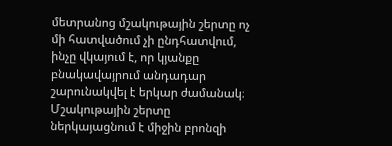մետրանոց մշակութային շերտը ոչ մի հատվածում չի ընդհատվում, ինչը վկայում է, որ կյանքը բնակավայրում անդադար շարունակվել է երկար ժամանակ։ Մշակութային շերտը ներկայացնում է միջին բրոնզի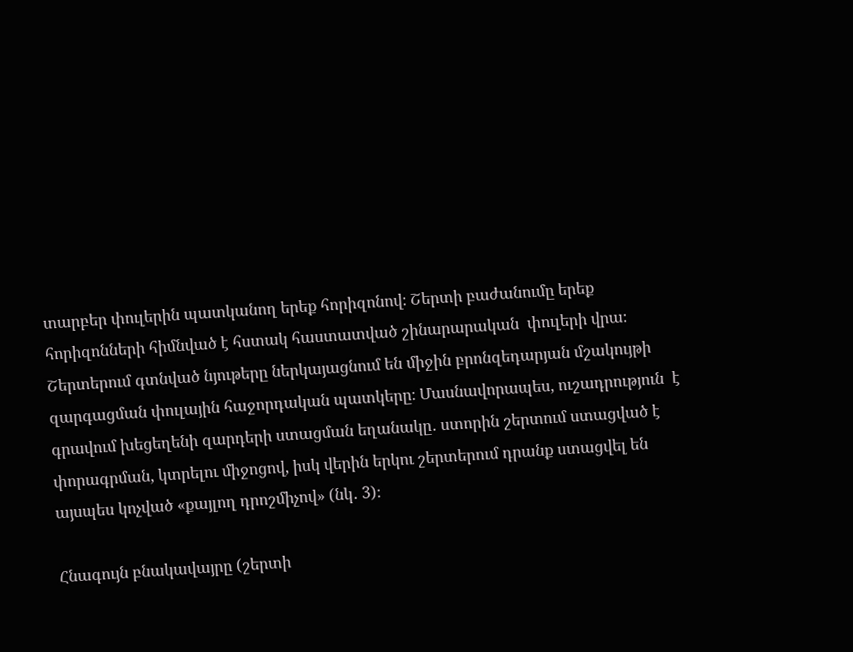տարբեր փուլերին պատկանող երեք հորիզոնով։ Շերտի բաժանումը երեք հորիզոնների հիմնված է հստակ հաստատված շինարարական  փուլերի վրա։ Շերտերում գտնված նյութերը ներկայացնում են միջին բրոնզեդարյան մշակույթի զարգացման փուլային հաջորդական պատկերը։ Մասնավորապես, ուշադրություն  է գրավում խեցեղենի զարդերի ստացման եղանակը․ ստորին շերտում ստացված է փորագրման, կտրելու միջոցով, իսկ վերին երկու շերտերում դրանք ստացվել են այսպես կոչված «քայլող դրոշմիչով» (նկ․ 3)։

Հնագույն բնակավայրը (շերտի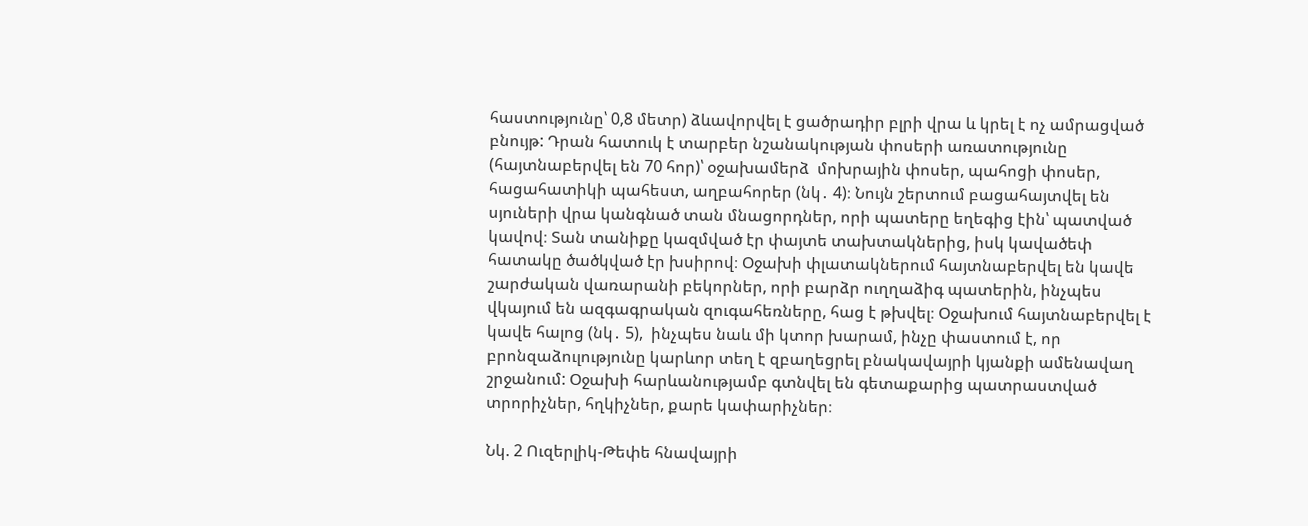հաստությունը՝ 0,8 մետր) ձևավորվել է ցածրադիր բլրի վրա և կրել է ոչ ամրացված բնույթ: Դրան հատուկ է տարբեր նշանակության փոսերի առատությունը (հայտնաբերվել են 70 հոր)՝ օջախամերձ  մոխրային փոսեր, պահոցի փոսեր, հացահատիկի պահեստ, աղբահորեր (նկ․ 4)։ Նույն շերտում բացահայտվել են սյուների վրա կանգնած տան մնացորդներ, որի պատերը եղեգից էին՝ պատված կավով։ Տան տանիքը կազմված էր փայտե տախտակներից, իսկ կավածեփ հատակը ծածկված էր խսիրով։ Օջախի փլատակներում հայտնաբերվել են կավե շարժական վառարանի բեկորներ, որի բարձր ուղղաձիգ պատերին, ինչպես վկայում են ազգագրական զուգահեռները, հաց է թխվել։ Օջախում հայտնաբերվել է կավե հալոց (նկ․ 5),  ինչպես նաև մի կտոր խարամ, ինչը փաստում է, որ բրոնզաձուլությունը կարևոր տեղ է զբաղեցրել բնակավայրի կյանքի ամենավաղ շրջանում: Օջախի հարևանությամբ գտնվել են գետաքարից պատրաստված տրորիչներ, հղկիչներ, քարե կափարիչներ։

Նկ. 2 Ուզերլիկ-Թեփե հնավայրի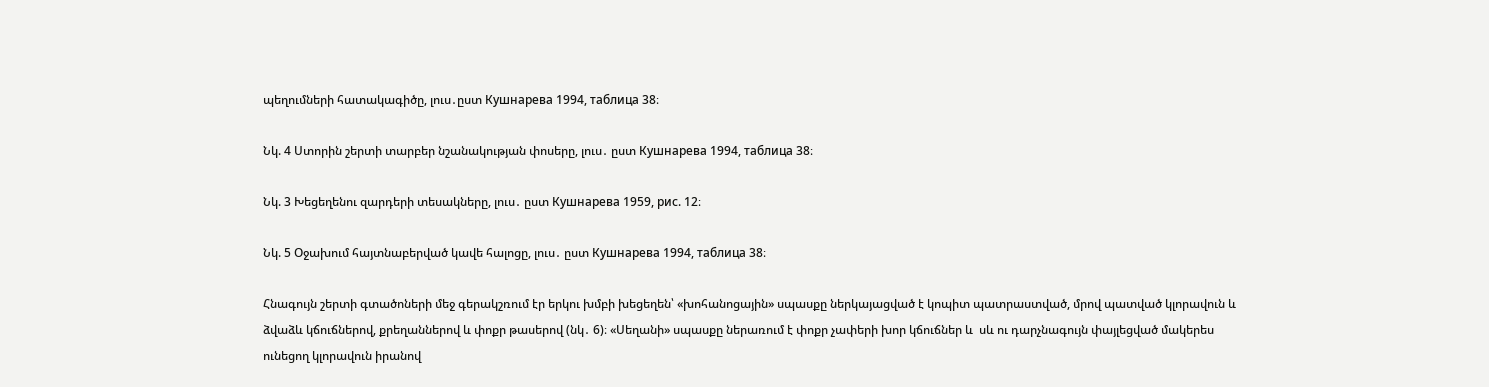պեղումների հատակագիծը, լուս․ըստ Кушнарева 1994, таблица 38։

Նկ. 4 Ստորին շերտի տարբեր նշանակության փոսերը, լուս․ ըստ Кушнарева 1994, таблица 38։

Նկ. 3 Խեցեղենու զարդերի տեսակները, լուս․ ըստ Кушнарева 1959, рис. 12։

Նկ. 5 Օջախում հայտնաբերված կավե հալոցը, լուս․ ըստ Кушнарева 1994, таблица 38։

Հնագույն շերտի գտածոների մեջ գերակշռում էր երկու խմբի խեցեղեն՝ «խոհանոցային» սպասքը ներկայացված է կոպիտ պատրաստված, մրով պատված կլորավուն և ձվաձև կճուճներով, քրեղաններով և փոքր թասերով (նկ․ 6)։ «Սեղանի» սպասքը ներառում է փոքր չափերի խոր կճուճներ և  սև ու դարչնագույն փայլեցված մակերես ունեցող կլորավուն իրանով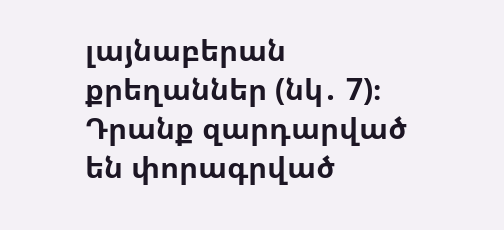լայնաբերան քրեղաններ (նկ․ 7)։ Դրանք զարդարված են փորագրված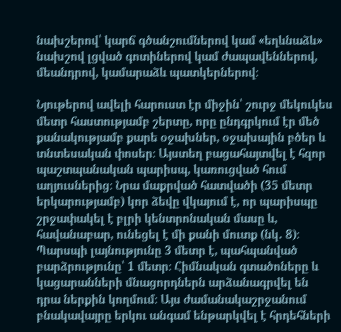նախշերով՝ կարճ գծանշումներով կամ «եղևնաձև» նախշով լցված գոտիներով կամ ժապավեններով, մեանդրով, կամարաձև պատկերներով։

Նյութերով ավելի հարուստ էր միջին՝ շուրջ մեկուկես մետր հաստությամբ շերտը, որը ընդգրկում էր մեծ քանակությամբ քարե օջախներ, օջախային բծեր և տնտեսական փոսեր։ Այստեղ բացահայտվել է հզոր պաշտպանական պարիսպ, կառուցված հում աղյուսներից։ Նրա մաքրված հատվածի (35 մետր երկարությամբ) կոր ձեվը վկայում է, որ պարիսպը շրջափակել է բլրի կենտրոնական մասը և, հավանաբար, ունեցել է մի քանի մուտք (նկ․ 8)։  Պարսպի լայնությունը 3 մետր է, պահպանված բարձրությունը՝ 1 մետր։ Հիմնական գտածոները և կացարանների մնացորդներն արձանագրվել են դրա ներքին կողմում։ Այս ժամանակաշրջանում բնակավայրը երկու անգամ ենթարկվել է հրդեհների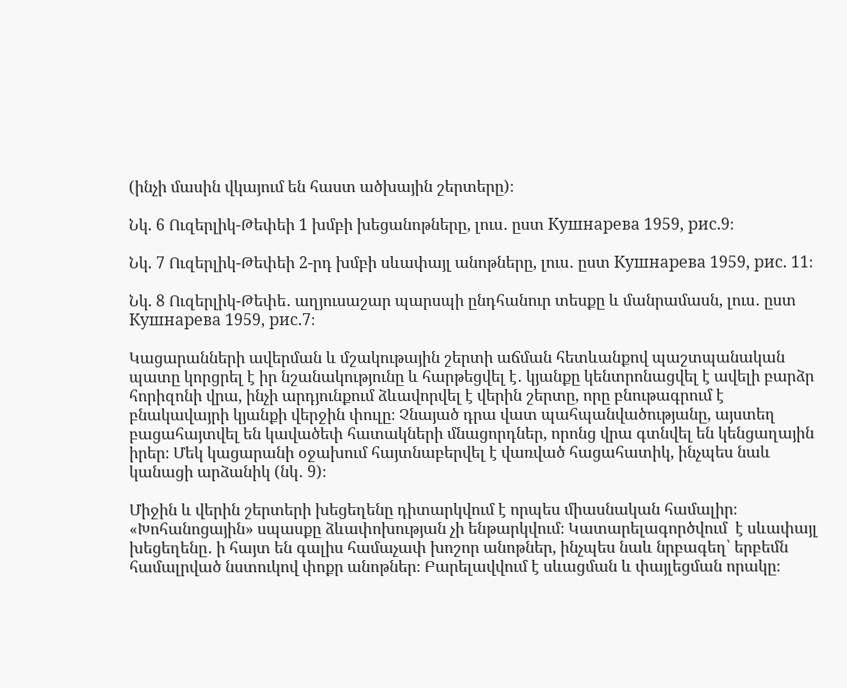(ինչի մասին վկայում են հաստ ածխային շերտերը)։

Նկ. 6 Ուզերլիկ-Թեփեի 1 խմբի խեցանոթները, լուս․ ըստ Кушнарева 1959, рис.9։

Նկ. 7 Ուզերլիկ-Թեփեի 2-րդ խմբի սևափայլ անոթները, լուս․ ըստ Кушнарева 1959, рис. 11։

Նկ. 8 Ուզերլիկ-Թեփե․ աղյուսաշար պարսպի ընդհանուր տեսքը և մանրամասն, լուս․ ըստ Кушнарева 1959, рис.7։

Կացարանների ավերման և մշակութային շերտի աճման հետևանքով պաշտպանական պատը կորցրել է իր նշանակությունը և հարթեցվել է․ կյանքը կենտրոնացվել է ավելի բարձր հորիզոնի վրա, ինչի արդյունքում ձևավորվել է վերին շերտը, որը բնութագրում է բնակավայրի կյանքի վերջին փուլը։ Չնայած դրա վատ պահպանվածությանը, այստեղ բացահայտվել են կավածեփ հատակների մնացորդներ, որոնց վրա գտնվել են կենցաղային իրեր։ Մեկ կացարանի օջախում հայտնաբերվել է վառված հացահատիկ, ինչպես նաև կանացի արձանիկ (նկ․ 9)։

Միջին և վերին շերտերի խեցեղենը դիտարկվում է որպես միասնական համալիր։ «Խոհանոցային» սպասքը ձևափոխության չի ենթարկվում։ Կատարելագործվում  է սևափայլ խեցեղենը․ ի հայտ են գալիս համաչափ խոշոր անոթներ, ինչպես նաև նրբագեղ՝ երբեմն համալրված նստուկով փոքր անոթներ։ Բարելավվում է սևացման և փայլեցման որակը։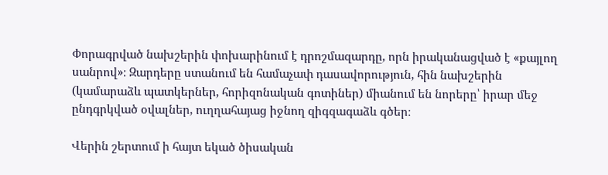Փորագրված նախշերին փոխարինում է դրոշմազարդը, որն իրականացված է «քայլող սանրով»։ Զարդերը ստանում են համաչափ դասավորություն, հին նախշերին (կամարաձև պատկերներ, հորիզոնական գոտիներ) միանում են նորերը՝ իրար մեջ ընդգրկված օվալներ, ուղղահայաց իջնող զիգզագաձև գծեր։

Վերին շերտում ի հայտ եկած ծիսական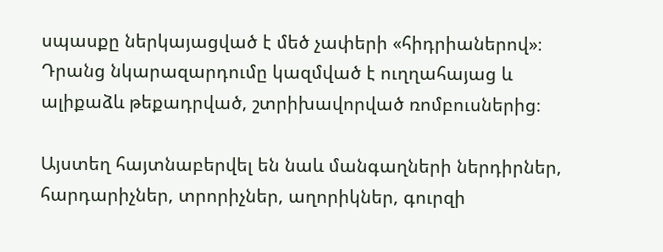սպասքը ներկայացված է մեծ չափերի «հիդրիաներով»։ Դրանց նկարազարդումը կազմված է ուղղահայաց և ալիքաձև թեքադրված, շտրիխավորված ռոմբուսներից։

Այստեղ հայտնաբերվել են նաև մանգաղների ներդիրներ,  հարդարիչներ, տրորիչներ, աղորիկներ, գուրզի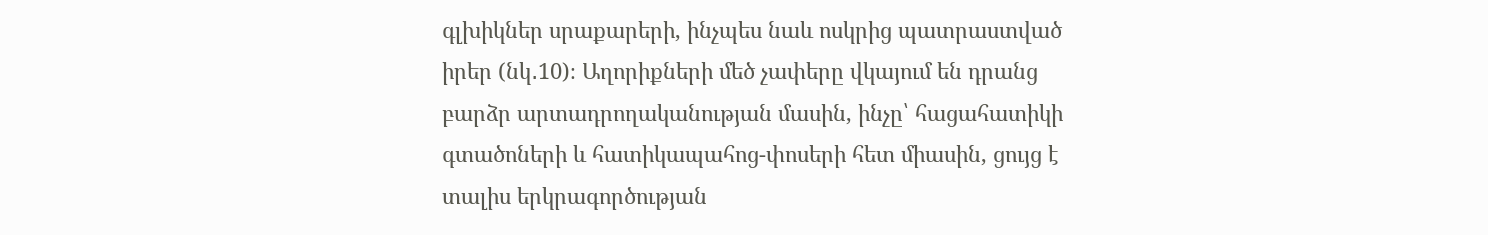գլխիկներ սրաքարերի, ինչպես նաև ոսկրից պատրաստված իրեր (նկ․10)։ Աղորիքների մեծ չափերը վկայում են դրանց բարձր արտադրողականության մասին, ինչը՝ հացահատիկի գտածոների և հատիկապահոց-փոսերի հետ միասին, ցույց է տալիս երկրագործության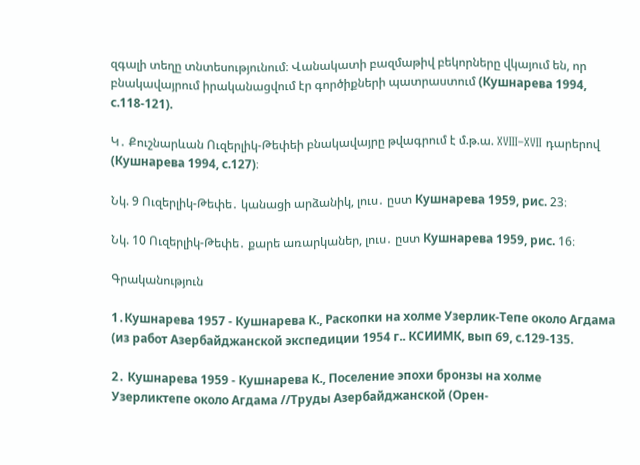զգալի տեղը տնտեսությունում։ Վանակատի բազմաթիվ բեկորները վկայում են, որ բնակավայրում իրականացվում էր գործիքների պատրաստում (Кушнарева 1994, с.118-121).

Կ․ Քուշնարևան Ուզերլիկ-Թեփեի բնակավայրը թվագրում է մ.թ.ա. XVIII–XVII դարերով (Кушнарева 1994, с.127)։

Նկ. 9 Ուզերլիկ-Թեփե․ կանացի արձանիկ, լուս․ ըստ Кушнарева 1959, рис. 23։

Նկ. 10 Ուզերլիկ-Թեփե․ քարե առարկաներ, լուս․ ըստ Кушнарева 1959, рис. 16։

Գրականություն

1․Кушнарева 1957 - Кушнарева К., Раскопки на холме Узерлик-Тепе около Агдама (из работ Азербайджанской экспедиции 1954 г.. КСИИМК, вып 69, с.129-135.

2․ Кушнарева 1959 - Кушнарева К., Поселение эпохи бронзы на холме Узерликтепе около Агдама //Труды Азербайджанской (Орен-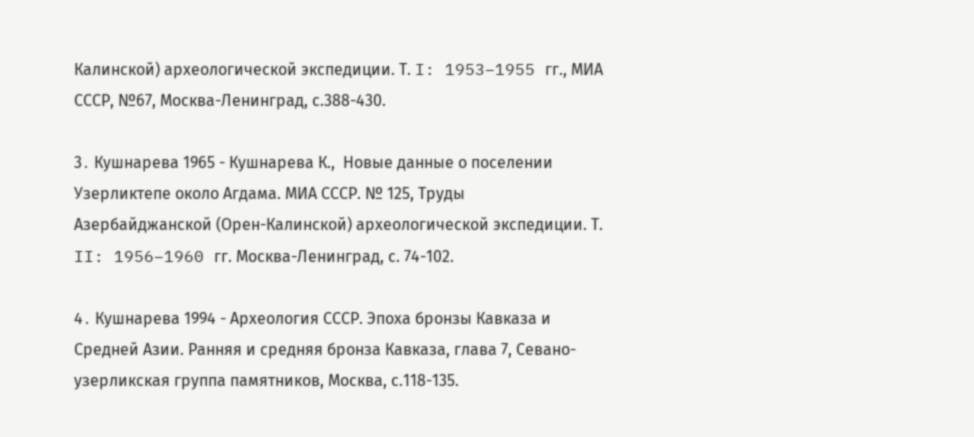Калинской) археологической экспедиции. Т. I: 1953–1955 гг., МИА СССР, №67, Москва-Ленинград, с.388-430.

3․ Кушнарева 1965 - Кушнарева К.,  Новые данные о поселении Узерликтепе около Агдама. МИА СССР. № 125, Труды Азербайджанской (Орен-Калинской) археологической экспедиции. Т. II: 1956–1960 гг. Москва-Ленинград, с. 74-102.

4․ Кушнарева 1994 - Археология СССР. Эпоха бронзы Кавказа и Средней Азии. Ранняя и средняя бронза Кавказа, глава 7, Севано-узерликская группа памятников, Москва, с.118-135.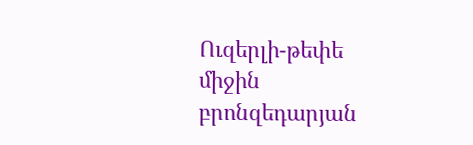Ուզերլի-թեփե միջին բրոնզեդարյան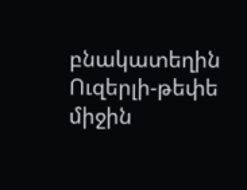բնակատեղին
Ուզերլի-թեփե միջին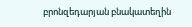բրոնզեդարյան բնակատեղին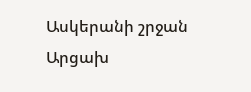Ասկերանի շրջան
Արցախ